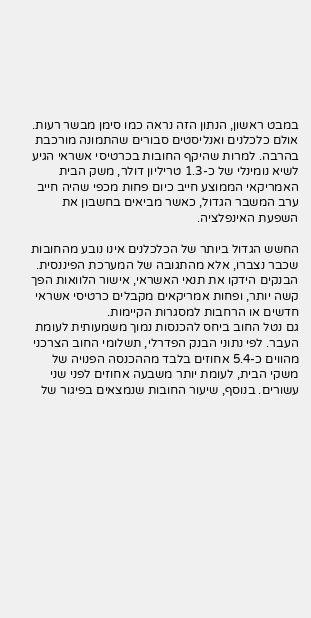במבט ראשון, הנתון הזה נראה כמו סימן מבשר רעות. אולם כלכלנים ואנליסטים סבורים שהתמונה מורכבת בהרבה. למרות שהיקף החובות בכרטיסי אשראי הגיע לשיא נומינלי של כ-1.3 טריליון דולר, משק הבית האמריקאי הממוצע חייב כיום פחות מכפי שהיה חייב ערב המשבר הגדול, כאשר מביאים בחשבון את השפעת האינפלציה.

החשש הגדול ביותר של הכלכלנים אינו נובע מהחובות שכבר נצברו, אלא מהתגובה של המערכת הפיננסית. הבנקים הידקו את תנאי האשראי, אישור הלוואות הפך קשה יותר, ופחות אמריקאים מקבלים כרטיסי אשראי חדשים או הרחבות למסגרות הקיימות.
גם נטל החוב ביחס להכנסות נמוך משמעותית לעומת העבר. לפי נתוני הבנק הפדרלי, תשלומי החוב הצרכני מהווים כ-5.4 אחוזים בלבד מההכנסה הפנויה של משקי הבית, לעומת יותר משבעה אחוזים לפני שני עשורים. בנוסף, שיעור החובות שנמצאים בפיגור של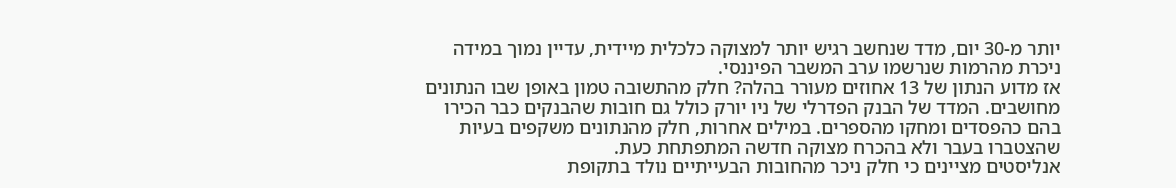יותר מ-30 יום, מדד שנחשב רגיש יותר למצוקה כלכלית מיידית, עדיין נמוך במידה ניכרת מהרמות שנרשמו ערב המשבר הפיננסי.
אז מדוע הנתון של 13 אחוזים מעורר בהלה? חלק מהתשובה טמון באופן שבו הנתונים מחושבים. המדד של הבנק הפדרלי של ניו יורק כולל גם חובות שהבנקים כבר הכירו בהם כהפסדים ומחקו מהספרים. במילים אחרות, חלק מהנתונים משקפים בעיות שהצטברו בעבר ולא בהכרח מצוקה חדשה המתפתחת כעת.
אנליסטים מציינים כי חלק ניכר מהחובות הבעייתיים נולד בתקופת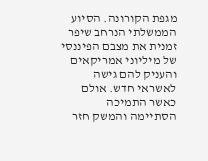מגפת הקורונה. הסיוע הממשלתי הנרחב שיפר זמנית את מצבם הפיננסי של מיליוני אמריקאים והעניק להם גישה לאשראי חדש. אולם כאשר התמיכה הסתיימה והמשק חזר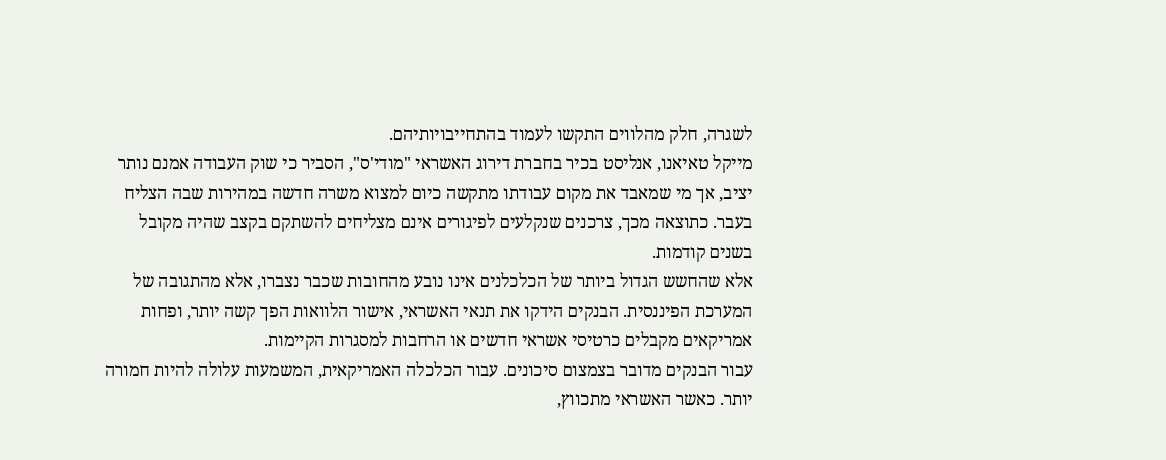לשגרה, חלק מהלווים התקשו לעמוד בהתחייבויותיהם.
מייקל טאיאנו, אנליסט בכיר בחברת דירוג האשראי "מודי'ס", הסביר כי שוק העבודה אמנם נותר יציב, אך מי שמאבד את מקום עבודתו מתקשה כיום למצוא משרה חדשה במהירות שבה הצליח בעבר. כתוצאה מכך, צרכנים שנקלעים לפיגורים אינם מצליחים להשתקם בקצב שהיה מקובל בשנים קודמות.
אלא שהחשש הגדול ביותר של הכלכלנים אינו נובע מהחובות שכבר נצברו, אלא מהתגובה של המערכת הפיננסית. הבנקים הידקו את תנאי האשראי, אישור הלוואות הפך קשה יותר, ופחות אמריקאים מקבלים כרטיסי אשראי חדשים או הרחבות למסגרות הקיימות.
עבור הבנקים מדובר בצמצום סיכונים. עבור הכלכלה האמריקאית, המשמעות עלולה להיות חמורה יותר. כאשר האשראי מתכווץ,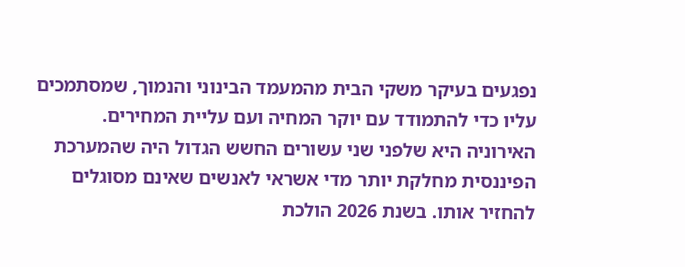נפגעים בעיקר משקי הבית מהמעמד הבינוני והנמוך, שמסתמכים עליו כדי להתמודד עם יוקר המחיה ועם עליית המחירים.
האירוניה היא שלפני שני עשורים החשש הגדול היה שהמערכת הפיננסית מחלקת יותר מדי אשראי לאנשים שאינם מסוגלים להחזיר אותו. בשנת 2026 הולכת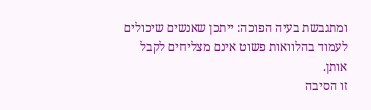ומתגבשת בעיה הפוכה: ייתכן שאנשים שיכולים לעמוד בהלוואות פשוט אינם מצליחים לקבל אותן.
זו הסיבה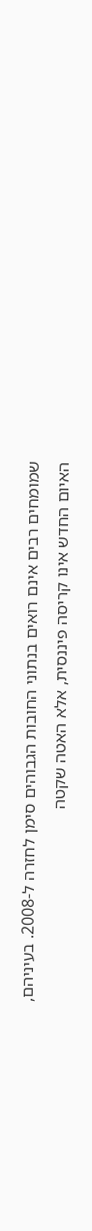שמומחים רבים אינם רואים בנתוני החובות הגבוהים סימן לחזרה ל-2008. בעיניהם, האיום החדש אינו קריסה פיננסית, אלא האטה שקטה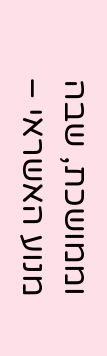וממושכת, שבה מנוע האשראי –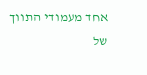אחד מעמודי התווך של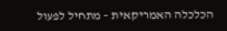הכלכלה האמריקאית – מתחיל לפעול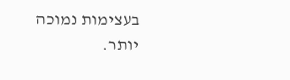בעצימות נמוכה יותר.